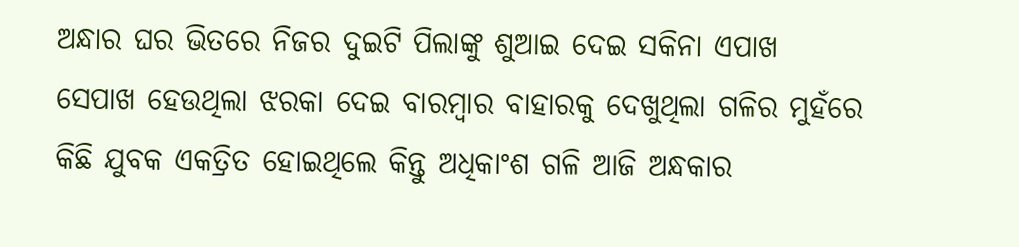ଅନ୍ଧାର ଘର ଭିତରେ ନିଜର ଦୁଇଟି ପିଲାଙ୍କୁ ଶୁଆଇ ଦେଇ ସକିନା ଏପାଖ ସେପାଖ ହେଉଥିଲା ଝରକା ଦେଇ ବାରମ୍ବାର ବାହାରକୁ ଦେଖୁଥିଲା ଗଳିର ମୁହଁରେ କିଛି ଯୁବକ ଏକତ୍ରିତ ହୋଇଥିଲେ କିନ୍ତୁ ଅଧିକାଂଶ ଗଳି ଆଜି ଅନ୍ଧକାର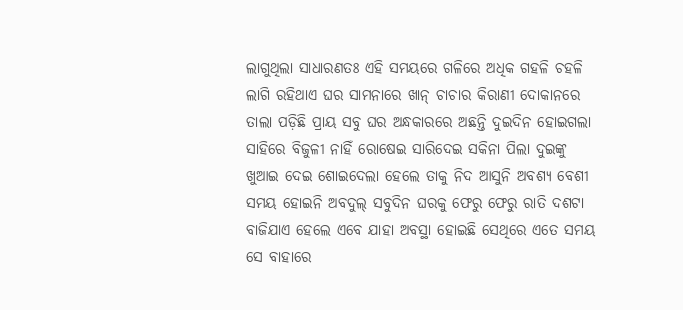ଲାଗୁଥିଲା ସାଧାରଣତଃ ଏହି ସମୟରେ ଗଳିରେ ଅଧିକ ଗହଳି ଚହଳି ଲାଗି ରହିଥାଏ ଘର ସାମନାରେ ଖାନ୍ ଚାଚାର କିରାଣୀ ଦୋକାନରେ ତାଲା ପଡ଼ିଛି ପ୍ରାୟ ସବୁ ଘର ଅନ୍ଧକାରରେ ଅଛନ୍ତି ଦୁଇଦିନ ହୋଇଗଲା ସାହିରେ ବିଜୁଳୀ ନାହିଁ ରୋଷେଇ ସାରିଦେଇ ସକିନା ପିଲା ଦୁଇଙ୍କୁ ଖୁଆଇ ଦେଇ ଶୋଇଦେଲା ହେଲେ ତାକୁ ନିଦ ଆସୁନି ଅବଶ୍ୟ ବେଶୀ ସମୟ ହୋଇନି ଅବଦୁଲ୍ ସବୁଦିନ ଘରକୁ ଫେରୁ ଫେରୁ ରାତି ଦଶଟା ବାଜିଯାଏ ହେଲେ ଏବେ ଯାହା ଅବସ୍ଥା ହୋଇଛି ସେଥିରେ ଏତେ ସମୟ ସେ ବାହାରେ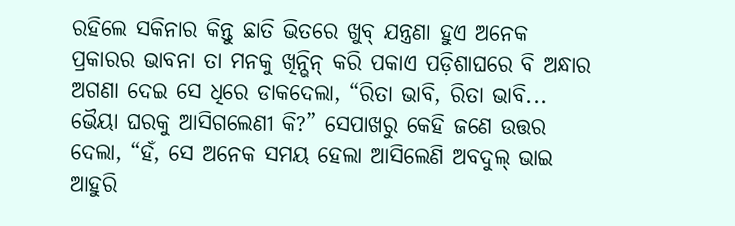ରହିଲେ ସକିନାର କିନ୍ତୁ ଛାତି ଭିତରେ ଖୁବ୍ ଯନ୍ତ୍ରଣା ହୁଏ ଅନେକ ପ୍ରକାରର ଭାବନା ତା ମନକୁ ଖିନ୍ଭିନ୍ କରି ପକାଏ ପଡ଼ିଶାଘରେ ବି ଅନ୍ଧାର ଅଗଣା ଦେଇ ସେ ଧିରେ ଡାକଦେଲା, “ରିତା ଭାବି, ରିତା ଭାବି... ଭୈୟା ଘରକୁ ଆସିଗଲେଣୀ କି?” ସେପାଖରୁ କେହି ଜଣେ ଉତ୍ତର ଦେଲା, “ହଁ, ସେ ଅନେକ ସମୟ ହେଲା ଆସିଲେଣି ଅବଦୁଲ୍ ଭାଇ ଆହୁରି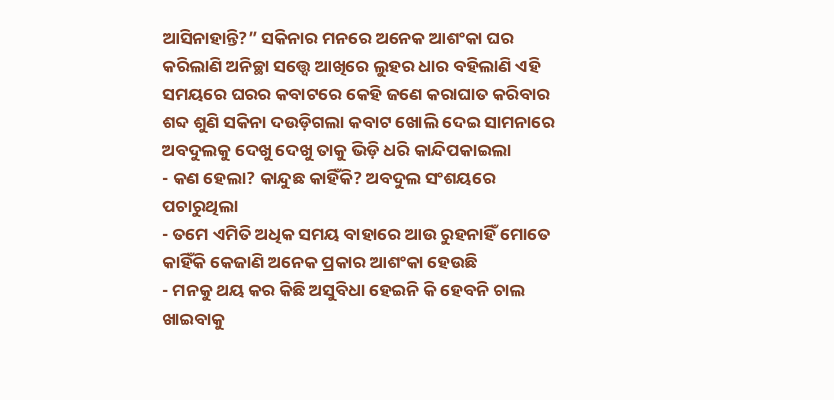ଆସିନାହାନ୍ତି?” ସକିନାର ମନରେ ଅନେକ ଆଶଂକା ଘର କରିଲାଣି ଅନିଚ୍ଛା ସତ୍ତ୍ବେ ଆଖିରେ ଲୁହର ଧାର ବହିଲାଣି ଏହି ସମୟରେ ଘରର କବାଟରେ କେହି ଜଣେ କରାଘାତ କରିବାର ଶବ୍ଦ ଶୁଣି ସକିନା ଦଉଡ଼ିଗଲା କବାଟ ଖୋଲି ଦେଇ ସାମନାରେ ଅବଦୁଲକୁ ଦେଖୁ ଦେଖୁ ତାକୁ ଭିଡ଼ି ଧରି କାନ୍ଦିପକାଇଲା
- କଣ ହେଲା? କାନ୍ଦୁଛ କାହିଁକି? ଅବଦୁଲ ସଂଶୟରେ ପଚାରୁଥିଲା
- ତମେ ଏମିତି ଅଧିକ ସମୟ ବାହାରେ ଆଉ ରୁହନାହିଁ ମୋତେ କାହିଁକି କେଜାଣି ଅନେକ ପ୍ରକାର ଆଶଂକା ହେଉଛି
- ମନକୁ ଥୟ କର କିଛି ଅସୁବିଧା ହେଇନି କି ହେବନି ଚାଲ ଖାଇବାକୁ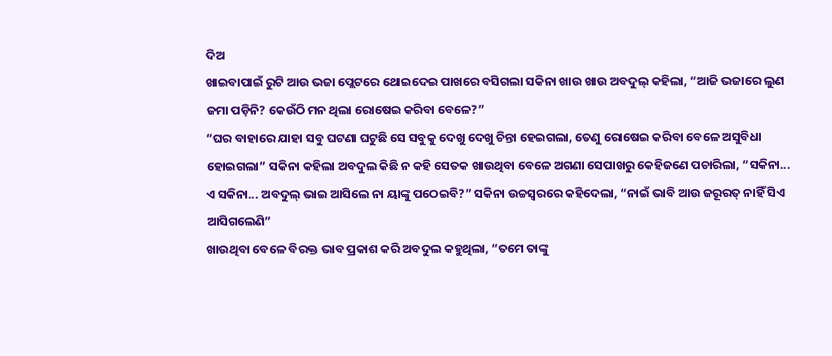ଦିଅ
ଖାଇବାପାଇଁ ରୁଟି ଆଉ ଭଜା ପ୍ଲେଟରେ ଥୋଇଦେଇ ପାଖରେ ବସିଗଲା ସକିନା ଖାଉ ଖାଉ ଅବଦୁଲ୍ କହିଲା, “ଆଜି ଭଜାରେ ଲୁଣ ଜମା ପଡ଼ିନି? କେଉଁଠି ମନ ଥିଲା ରୋଷେଇ କରିବା ବେଳେ?”
“ଘର ବାହାରେ ଯାହା ସବୁ ଘଟଣା ଘଟୁଛି ସେ ସବୁକୁ ଦେଖୁ ଦେଖୁ ଚିନ୍ତା ହେଇଗଲା, ତେଣୁ ରୋଷେଇ କରିବା ବେଳେ ଅସୁବିଧା ହୋଇଗଲା” ସକିନା କହିଲା ଅବଦୁଲ କିଛି ନ କହି ସେତକ ଖାଉଥିବା ବେଳେ ଅଗଣା ସେପାଖରୁ କେହିଜଣେ ପଚାରିଲା, “ସକିନା... ଏ ସକିନା... ଅବଦୁଲ୍ ଭାଇ ଆସିଲେ ନା ୟାଙ୍କୁ ପଠେଇବି?” ସକିନା ଉଚ୍ଚସ୍ବରରେ କହିଦେଲା, “ନାଇଁ ଭାବି ଆଉ ଜରୂରତ୍ ନାହିଁ ସିଏ ଆସିଗଲେଣି”
ଖାଉଥିବା ବେଳେ ବିରକ୍ତ ଭାବ ପ୍ରକାଶ କରି ଅବଦୁଲ କହୁଥିଲା, “ତମେ ତାଙ୍କୁ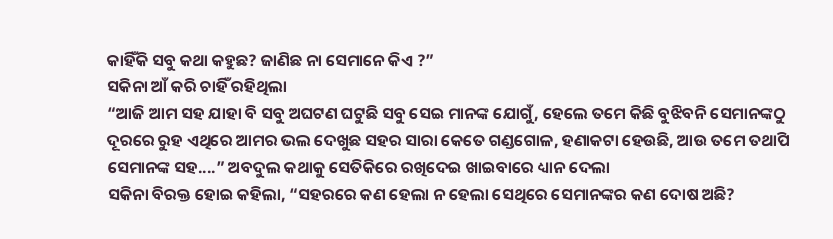କାହିଁକି ସବୁ କଥା କହୁଛ? ଜାଣିଛ ନା ସେମାନେ କିଏ ?”
ସକିନା ଆଁ କରି ଚାହିଁ ରହିଥିଲା
“ଆଜି ଆମ ସହ ଯାହା ବି ସବୁ ଅଘଟଣ ଘଟୁଛି ସବୁ ସେଇ ମାନଙ୍କ ଯୋଗୁଁ, ହେଲେ ତମେ କିଛି ବୁଝିବନି ସେମାନଙ୍କଠୁ ଦୂରରେ ରୁହ ଏଥିରେ ଆମର ଭଲ ଦେଖୁଛ ସହର ସାରା କେତେ ଗଣ୍ଡଗୋଳ, ହଣାକଟା ହେଉଛି, ଆଉ ତମେ ତଥାପି ସେମାନଙ୍କ ସହ....” ଅବଦୁଲ କଥାକୁ ସେତିକିରେ ରଖିଦେଇ ଖାଇବାରେ ଧ୍ୟାନ ଦେଲା
ସକିନା ବିରକ୍ତ ହୋଇ କହିଲା, “ସହରରେ କଣ ହେଲା ନ ହେଲା ସେଥିରେ ସେମାନଙ୍କର କଣ ଦୋଷ ଅଛି?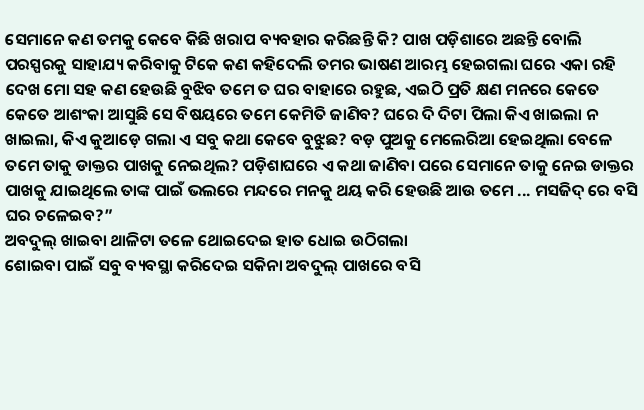ସେମାନେ କଣ ତମକୁ କେବେ କିଛି ଖରାପ ବ୍ୟବହାର କରିଛନ୍ତି କି? ପାଖ ପଡ଼ିଶାରେ ଅଛନ୍ତି ବୋଲି ପରସ୍ପରକୁ ସାହାଯ୍ୟ କରିବାକୁ ଟିକେ କଣ କହିଦେଲି ତମର ଭାଷଣ ଆରମ୍ଭ ହେଇଗଲା ଘରେ ଏକା ରହି ଦେଖ ମୋ ସହ କଣ ହେଉଛି ବୁଝିବ ତମେ ତ ଘର ବାହାରେ ରହୁଛ, ଏଇଠି ପ୍ରତି କ୍ଷଣ ମନରେ କେତେ କେତେ ଆଶଂକା ଆସୁଛି ସେ ବିଷୟରେ ତମେ କେମିତି ଜାଣିବ? ଘରେ ଦି ଦିଟା ପିଲା କିଏ ଖାଇଲା ନ ଖାଇଲା, କିଏ କୁଆଡ଼େ ଗଲା ଏ ସବୁ କଥା କେବେ ବୁଝୁଛ? ବଡ଼ ପୁଅକୁ ମେଲେରିଆ ହେଇଥିଲା ବେଳେ ତମେ ତାକୁ ଡାକ୍ତର ପାଖକୁ ନେଇଥିଲ? ପଡ଼ିଶାଘରେ ଏ କଥା ଜାଣିବା ପରେ ସେମାନେ ତାକୁ ନେଇ ଡାକ୍ତର ପାଖକୁ ଯାଇଥିଲେ ତାଙ୍କ ପାଇଁ ଭଲରେ ମନ୍ଦରେ ମନକୁ ଥୟ କରି ହେଉଛି ଆଉ ତମେ ... ମସଜିଦ୍ ରେ ବସି ଘର ଚଳେଇବ?”
ଅବଦୁଲ୍ ଖାଇବା ଥାଳିଟା ତଳେ ଥୋଇଦେଇ ହାତ ଧୋଇ ଉଠିଗଲା
ଶୋଇବା ପାଇଁ ସବୁ ବ୍ୟବସ୍ଥା କରିଦେଇ ସକିନା ଅବଦୁଲ୍ ପାଖରେ ବସି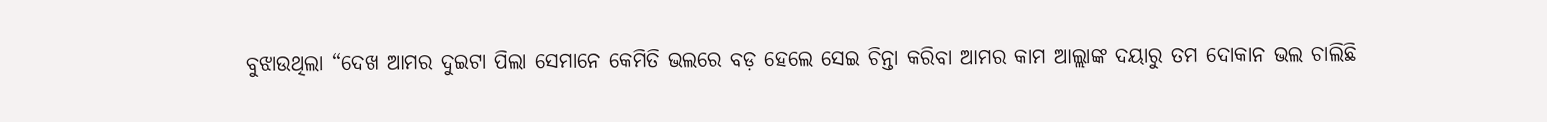ବୁଝାଉଥିଲା “ଦେଖ ଆମର ଦୁଇଟା ପିଲା ସେମାନେ କେମିତି ଭଲରେ ବଡ଼ ହେଲେ ସେଇ ଚିନ୍ତା କରିବା ଆମର କାମ ଆଲ୍ଲାଙ୍କ ଦୟାରୁ ତମ ଦୋକାନ ଭଲ ଚାଲିଛି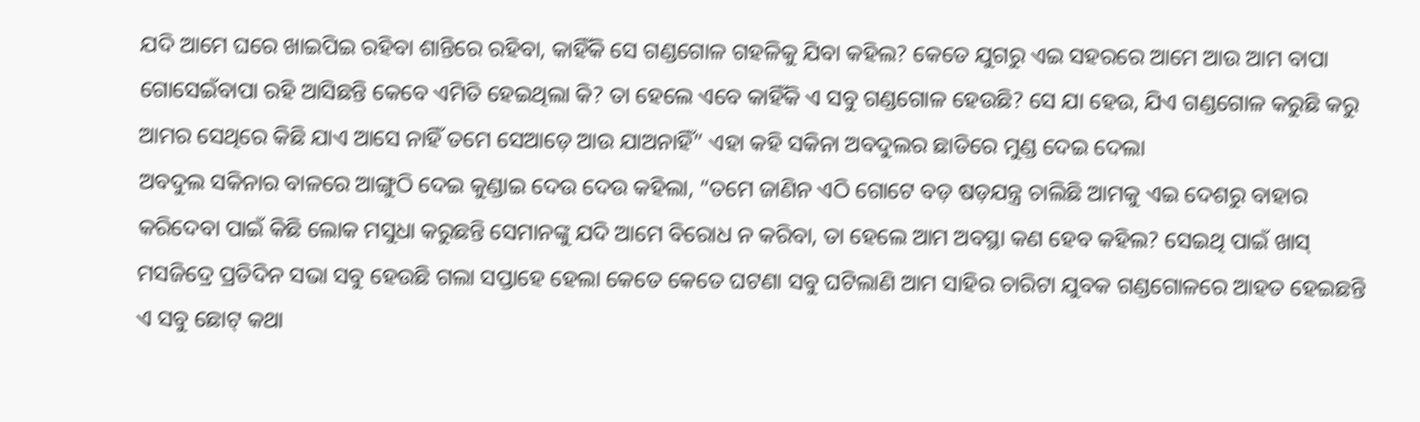ଯଦି ଆମେ ଘରେ ଖାଇପିଇ ରହିବା ଶାନ୍ତିରେ ରହିବା, କାହିଁକି ସେ ଗଣ୍ଡଗୋଳ ଗହଳିକୁ ଯିବା କହିଲ? କେତେ ଯୁଗରୁ ଏଇ ସହରରେ ଆମେ ଆଉ ଆମ ବାପା ଗୋସେଇଁବାପା ରହି ଆସିଛନ୍ତି କେବେ ଏମିତି ହେଇଥିଲା କି? ତା ହେଲେ ଏବେ କାହିଁକି ଏ ସବୁ ଗଣ୍ଡଗୋଳ ହେଉଛି? ସେ ଯା ହେଉ, ଯିଏ ଗଣ୍ଡଗୋଳ କରୁଛି କରୁ ଆମର ସେଥିରେ କିଛି ଯାଏ ଆସେ ନାହିଁ ତମେ ସେଆଡ଼େ ଆଉ ଯାଅନାହିଁ” ଏହା କହି ସକିନା ଅବଦୁଲର ଛାତିରେ ମୁଣ୍ଡ ଦେଇ ଦେଲା
ଅବଦୁଲ ସକିନାର ବାଳରେ ଆଙ୍ଗୁଠି ଦେଇ କୁଣ୍ଡାଇ ଦେଉ ଦେଉ କହିଲା, “ତମେ ଜାଣିନ ଏଠି ଗୋଟେ ବଡ଼ ଷଡ଼ଯନ୍ତ୍ର ଚାଲିଛି ଆମକୁ ଏଇ ଦେଶରୁ ବାହାର କରିଦେବା ପାଇଁ କିଛି ଲୋକ ମସୁଧା କରୁଛନ୍ତି ସେମାନଙ୍କୁ ଯଦି ଆମେ ବିରୋଧ ନ କରିବା, ତା ହେଲେ ଆମ ଅବସ୍ଥା କଣ ହେବ କହିଲ? ସେଇଥି ପାଇଁ ଖାସ୍ ମସଜିଦ୍ରେ ପ୍ରତିଦିନ ସଭା ସବୁ ହେଉଛି ଗଲା ସପ୍ତାହେ ହେଲା କେତେ କେତେ ଘଟଣା ସବୁ ଘଟିଲାଣି ଆମ ସାହିର ଚାରିଟା ଯୁବକ ଗଣ୍ଡଗୋଳରେ ଆହତ ହେଇଛନ୍ତି ଏ ସବୁ ଛୋଟ୍ କଥା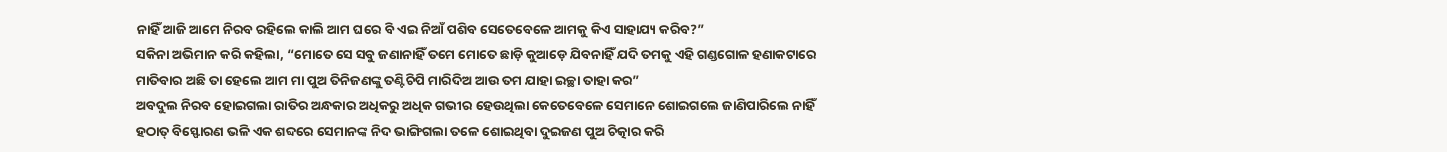ନାହିଁ ଆଜି ଆମେ ନିରବ ରହିଲେ କାଲି ଆମ ଘରେ ବି ଏଇ ନିଆଁ ପଶିବ ସେତେବେଳେ ଆମକୁ କିଏ ସାହାଯ୍ୟ କରିବ?”
ସକିନା ଅଭିମାନ କରି କହିଲା, “ମୋତେ ସେ ସବୁ ଜଣାନାହିଁ ତମେ ମୋତେ ଛାଡ଼ି କୁଆଡ଼େ ଯିବନାହିଁ ଯଦି ତମକୁ ଏହି ଗଣ୍ଡଗୋଳ ହଣାକଟାରେ ମାତିବାର ଅଛି ତା ହେଲେ ଆମ ମା ପୁଅ ତିନିଜଣଙ୍କୁ ତଣ୍ଟିଚିପି ମାରିଦିଅ ଆଉ ତମ ଯାହା ଇଚ୍ଛା ତାହା କର”
ଅବଦୁଲ ନିରବ ହୋଇଗଲା ରାତିର ଅନ୍ଧକାର ଅଧିକରୁ ଅଧିକ ଗଭୀର ହେଉଥିଲା କେତେବେଳେ ସେମାନେ ଶୋଇଗଲେ ଜାଣିପାରିଲେ ନାହିଁ ହଠାତ୍ ବିସ୍ଫୋରଣ ଭଳି ଏକ ଶବ୍ଦରେ ସେମାନଙ୍କ ନିଦ ଭାଙ୍ଗିଗଲା ତଳେ ଶୋଇଥିବା ଦୁଇଜଣ ପୁଅ ଚିତ୍କାର କରି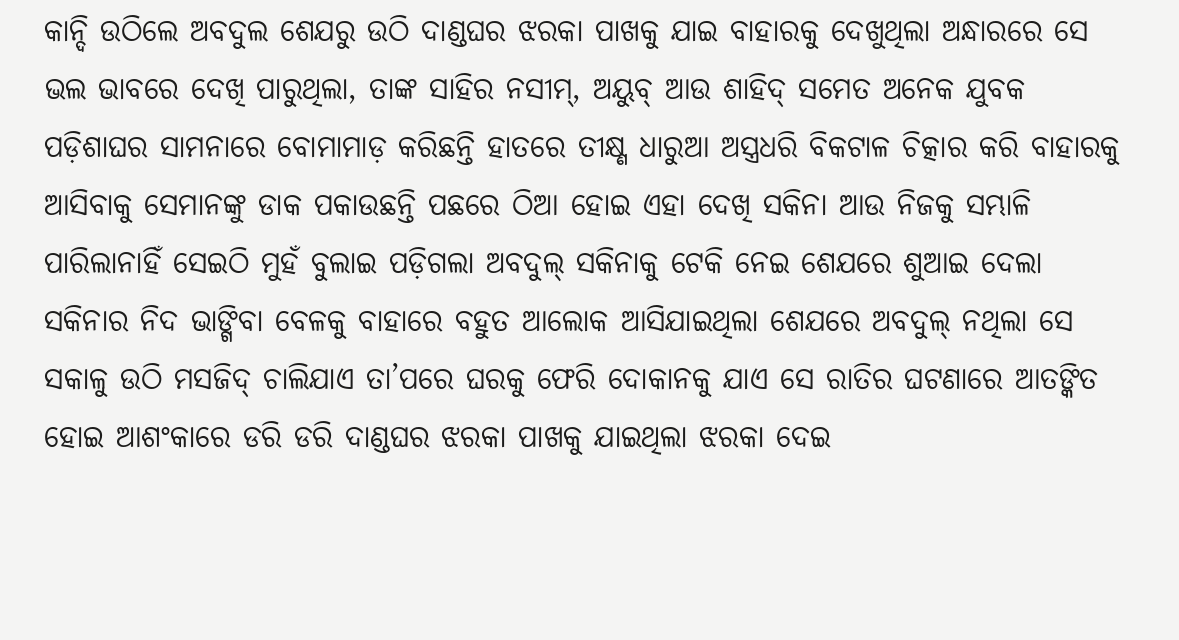କାନ୍ଦି ଉଠିଲେ ଅବଦୁଲ ଶେଯରୁ ଉଠି ଦାଣ୍ଡଘର ଝରକା ପାଖକୁ ଯାଇ ବାହାରକୁ ଦେଖୁଥିଲା ଅନ୍ଧାରରେ ସେ ଭଲ ଭାବରେ ଦେଖି ପାରୁଥିଲା, ତାଙ୍କ ସାହିର ନସୀମ୍, ଅୟୁବ୍ ଆଉ ଶାହିଦ୍ ସମେତ ଅନେକ ଯୁବକ ପଡ଼ିଶାଘର ସାମନାରେ ବୋମାମାଡ଼ କରିଛନ୍ତି ହାତରେ ତୀକ୍ଷ୍ଣ ଧାରୁଆ ଅସ୍ତ୍ରଧରି ବିକଟାଳ ଚିତ୍କାର କରି ବାହାରକୁ ଆସିବାକୁ ସେମାନଙ୍କୁ ଡାକ ପକାଉଛନ୍ତି ପଛରେ ଠିଆ ହୋଇ ଏହା ଦେଖି ସକିନା ଆଉ ନିଜକୁ ସମ୍ଭାଳି ପାରିଲାନାହିଁ ସେଇଠି ମୁହଁ ବୁଲାଇ ପଡ଼ିଗଲା ଅବଦୁଲ୍ ସକିନାକୁ ଟେକି ନେଇ ଶେଯରେ ଶୁଆଇ ଦେଲା
ସକିନାର ନିଦ ଭାଙ୍ଗିବା ବେଳକୁ ବାହାରେ ବହୁତ ଆଲୋକ ଆସିଯାଇଥିଲା ଶେଯରେ ଅବଦୁଲ୍ ନଥିଲା ସେ ସକାଳୁ ଉଠି ମସଜିଦ୍ ଚାଲିଯାଏ ତା’ପରେ ଘରକୁ ଫେରି ଦୋକାନକୁ ଯାଏ ସେ ରାତିର ଘଟଣାରେ ଆତଙ୍କିତ ହୋଇ ଆଶଂକାରେ ଡରି ଡରି ଦାଣ୍ଡଘର ଝରକା ପାଖକୁ ଯାଇଥିଲା ଝରକା ଦେଇ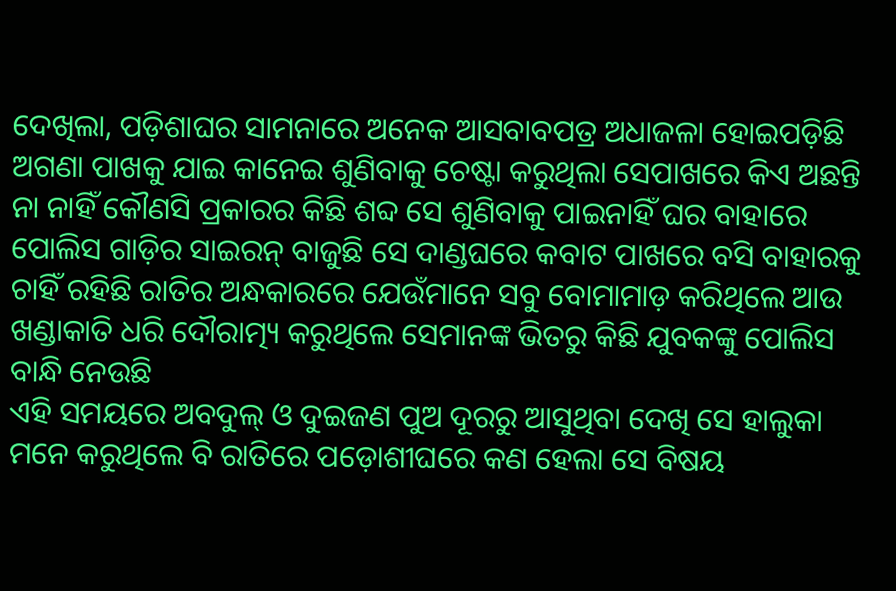ଦେଖିଲା, ପଡ଼ିଶାଘର ସାମନାରେ ଅନେକ ଆସବାବପତ୍ର ଅଧାଜଳା ହୋଇପଡ଼ିଛି ଅଗଣା ପାଖକୁ ଯାଇ କାନେଇ ଶୁଣିବାକୁ ଚେଷ୍ଟା କରୁଥିଲା ସେପାଖରେ କିଏ ଅଛନ୍ତି ନା ନାହିଁ କୌଣସି ପ୍ରକାରର କିଛି ଶବ୍ଦ ସେ ଶୁଣିବାକୁ ପାଇନାହିଁ ଘର ବାହାରେ ପୋଲିସ ଗାଡ଼ିର ସାଇରନ୍ ବାଜୁଛି ସେ ଦାଣ୍ଡଘରେ କବାଟ ପାଖରେ ବସି ବାହାରକୁ ଚାହିଁ ରହିଛି ରାତିର ଅନ୍ଧକାରରେ ଯେଉଁମାନେ ସବୁ ବୋମାମାଡ଼ କରିଥିଲେ ଆଉ ଖଣ୍ଡାକାତି ଧରି ଦୌରାତ୍ମ୍ୟ କରୁଥିଲେ ସେମାନଙ୍କ ଭିତରୁ କିଛି ଯୁବକଙ୍କୁ ପୋଲିସ ବାନ୍ଧି ନେଉଛି
ଏହି ସମୟରେ ଅବଦୁଲ୍ ଓ ଦୁଇଜଣ ପୁଅ ଦୂରରୁ ଆସୁଥିବା ଦେଖି ସେ ହାଲୁକା ମନେ କରୁଥିଲେ ବି ରାତିରେ ପଡ଼ୋଶୀଘରେ କଣ ହେଲା ସେ ବିଷୟ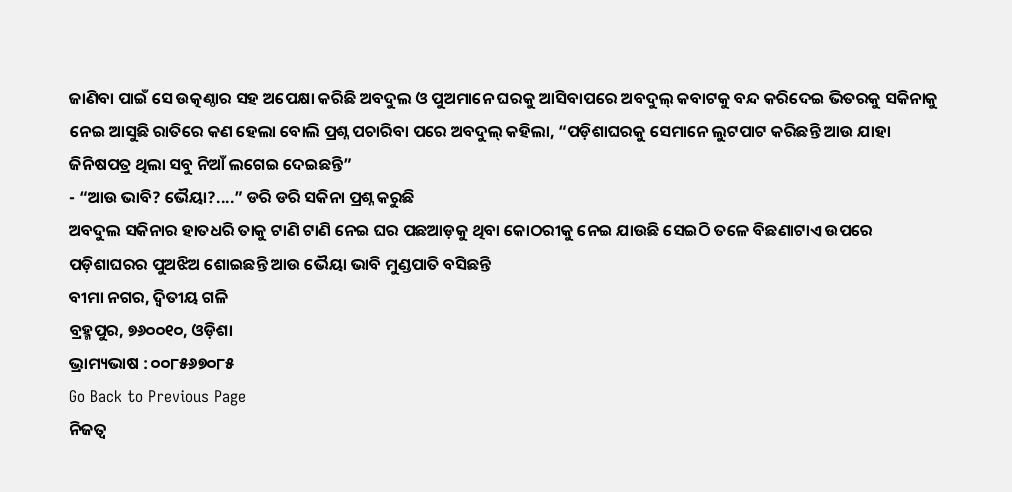ଜାଣିବା ପାଇଁ ସେ ଉତ୍କଣ୍ଠାର ସହ ଅପେକ୍ଷା କରିଛି ଅବଦୁଲ ଓ ପୁଅମାନେ ଘରକୁ ଆସିବାପରେ ଅବଦୁଲ୍ କବାଟକୁ ବନ୍ଦ କରିଦେଇ ଭିତରକୁ ସକିନାକୁ ନେଇ ଆସୁଛି ରାତିରେ କଣ ହେଲା ବୋଲି ପ୍ରଶ୍ନ ପଚାରିବା ପରେ ଅବଦୁଲ୍ କହିଲା, “ପଡ଼ିଶାଘରକୁ ସେମାନେ ଲୁଟପାଟ କରିଛନ୍ତି ଆଉ ଯାହା ଜିନିଷପତ୍ର ଥିଲା ସବୁ ନିଆଁ ଲଗେଇ ଦେଇଛନ୍ତି”
- “ଆଉ ଭାବି? ଭୈୟା?....” ଡରି ଡରି ସକିନା ପ୍ରଶ୍ନ କରୁଛି
ଅବଦୁଲ ସକିନାର ହାତଧରି ତାକୁ ଟାଣି ଟାଣି ନେଇ ଘର ପଛଆଡ଼କୁ ଥିବା କୋଠରୀକୁ ନେଇ ଯାଉଛି ସେଇଠି ତଳେ ବିଛଣାଟାଏ ଉପରେ ପଡ଼ିଶାଘରର ପୁଅଝିଅ ଶୋଇଛନ୍ତି ଆଉ ଭୈୟା ଭାବି ମୁଣ୍ଡପାତି ବସିଛନ୍ତି
ବୀମା ନଗର, ଦ୍ବିତୀୟ ଗଳି
ବ୍ରହ୍ମପୁର, ୭୬୦୦୧୦, ଓଡ଼ିଶା
ଭ୍ରାମ୍ୟଭାଷ : ୦୦୮୫୬୭୦୮୫
Go Back to Previous Page
ନିଜତ୍ବ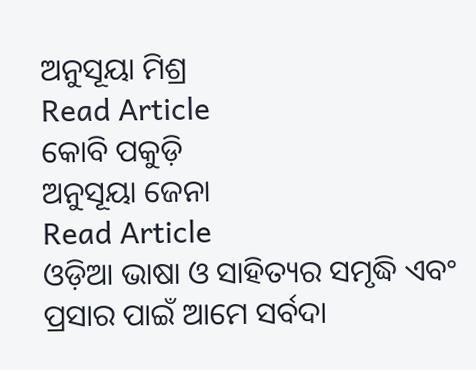ଅନୁସୂୟା ମିଶ୍ର
Read Article
କୋବି ପକୁଡ଼ି
ଅନୁସୂୟା ଜେନା
Read Article
ଓଡ଼ିଆ ଭାଷା ଓ ସାହିତ୍ୟର ସମୃଦ୍ଧି ଏବଂ ପ୍ରସାର ପାଇଁ ଆମେ ସର୍ବଦା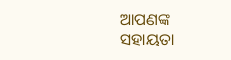ଆପଣଙ୍କ ସହାୟତା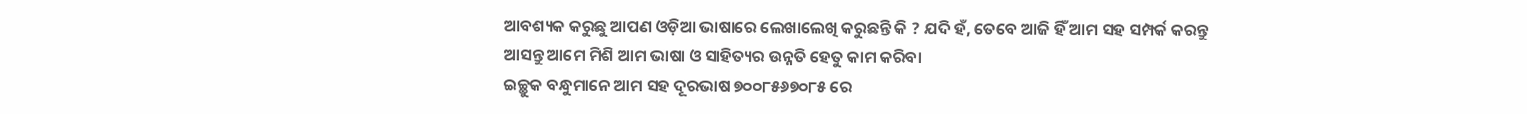ଆବଶ୍ୟକ କରୁଛୁ ଆପଣ ଓଡ଼ିଆ ଭାଷାରେ ଲେଖାଲେଖି କରୁଛନ୍ତି କି ? ଯଦି ହଁ, ତେବେ ଆଜି ହିଁ ଆମ ସହ ସମ୍ପର୍କ କରନ୍ତୁ ଆସନ୍ତୁ ଆମେ ମିଶି ଆମ ଭାଷା ଓ ସାହିତ୍ୟର ଉନ୍ନତି ହେତୁ କାମ କରିବା
ଇଚ୍ଛୁକ ବନ୍ଧୁମାନେ ଆମ ସହ ଦୂରଭାଷ ୭୦୦୮୫୬୭୦୮୫ ରେ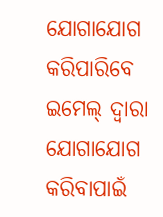ଯୋଗାଯୋଗ କରିପାରିବେ
ଇମେଲ୍ ଦ୍ବାରା ଯୋଗାଯୋଗ କରିବାପାଇଁ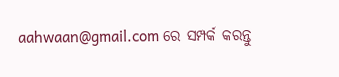aahwaan@gmail.com ରେ ସମ୍ପର୍କ କରନ୍ତୁ